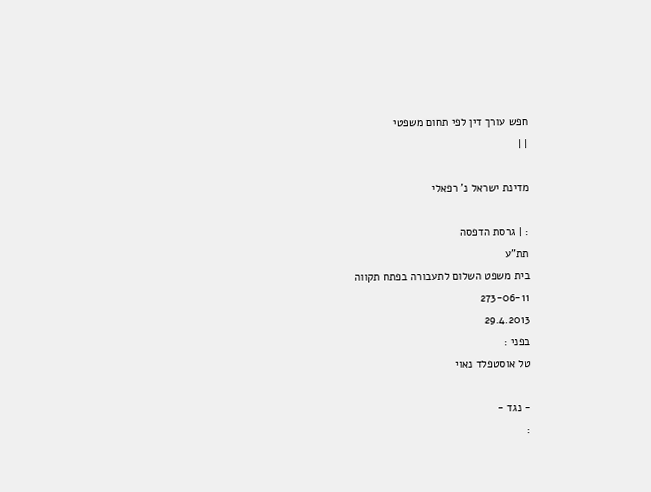חפש עורך דין לפי תחום משפטי
| |

מדינת ישראל נ' רפאלי

: | גרסת הדפסה
תת"ע
בית משפט השלום לתעבורה בפתח תקווה
273-06-11
29.4.2013
בפני :
טל אוסטפלד נאוי

- נגד -
: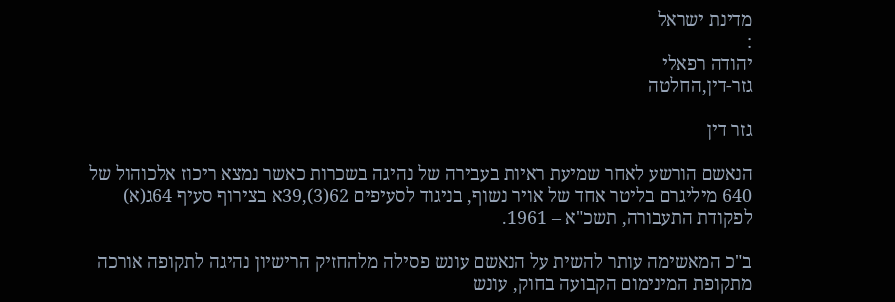מדינת ישראל
:
יהודה רפאלי
גזר-דין,החלטה

גזר דין

הנאשם הורשע לאחר שמיעת ראיות בעבירה של נהיגה בשכרות כאשר נמצא ריכוז אלכוהול של 640 מיליגרם בליטר אחד של אויר נשוף, בניגוד לסעיפים 62(3),39א בצירוף סעיף 64ג(א) לפקודת התעבורה, תשכ"א – 1961.

ב"כ המאשימה עותר להשית על הנאשם עונש פסילה מלהחזיק הרישיון נהיגה לתקופה אורכה מתקופת המינימום הקבועה בחוק, עונש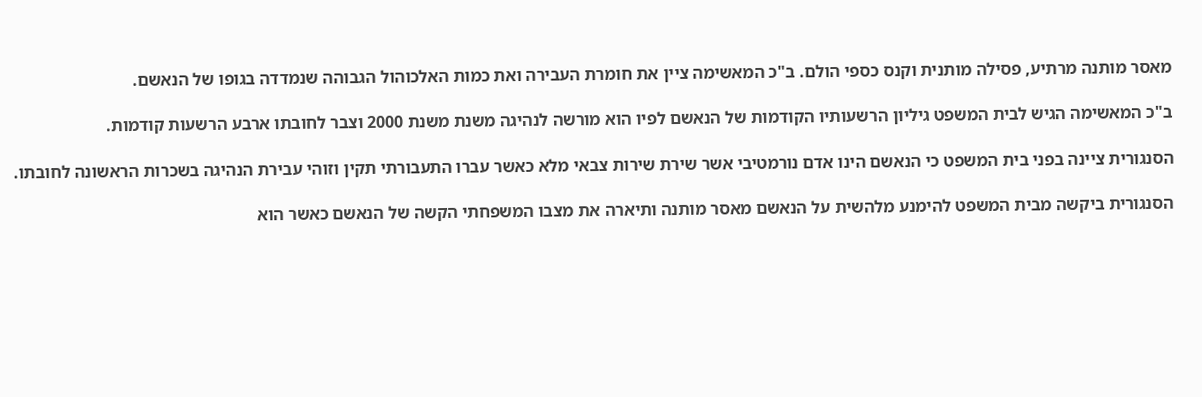מאסר מותנה מרתיע, פסילה מותנית וקנס כספי הולם. ב"כ המאשימה ציין את חומרת העבירה ואת כמות האלכוהול הגבוהה שנמדדה בגופו של הנאשם.

ב"כ המאשימה הגיש לבית המשפט גיליון הרשעותיו הקודמות של הנאשם לפיו הוא מורשה לנהיגה משנת משנת 2000 וצבר לחובתו ארבע הרשעות קודמות.

הסנגורית ציינה בפני בית המשפט כי הנאשם הינו אדם נורמטיבי אשר שירת שירות צבאי מלא כאשר עברו התעבורתי תקין וזוהי עבירת הנהיגה בשכרות הראשונה לחובתו.

הסנגורית ביקשה מבית המשפט להימנע מלהשית על הנאשם מאסר מותנה ותיארה את מצבו המשפחתי הקשה של הנאשם כאשר הוא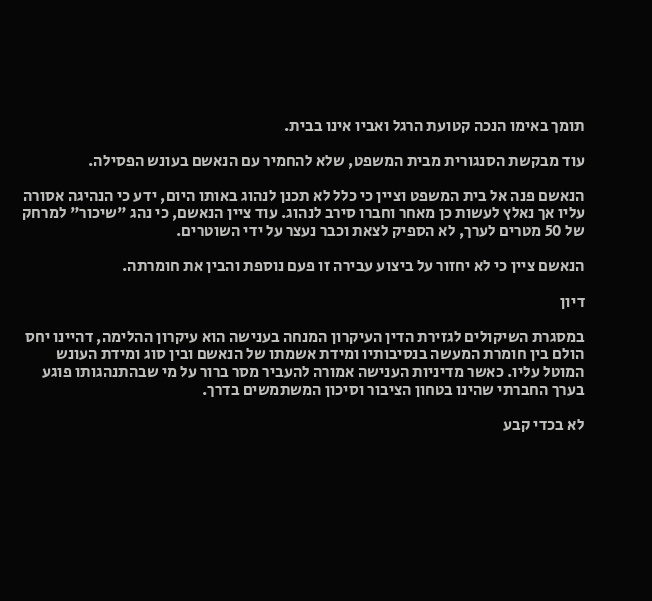תומך באימו הנכה קטועת הרגל ואביו אינו בבית.

עוד מבקשת הסנגורית מבית המשפט, שלא להחמיר עם הנאשם בעונש הפסילה.

הנאשם פנה אל בית המשפט וציין כי כלל לא תכנן לנהוג באותו היום, ידע כי הנהיגה אסורה עליו אך נאלץ לעשות כן מאחר וחברו סירב לנהוג. עוד ציין הנאשם, כי נהג "שיכור" למרחק של 50 מטרים לערך, לא הספיק לצאת וכבר נעצר על ידי השוטרים.

הנאשם ציין כי לא יחזור על ביצוע עבירה זו פעם נוספת והבין את חומרתה.

דיון

במסגרת השיקולים לגזירת הדין העיקרון המנחה בענישה הוא עיקרון ההלימה, דהיינו יחס הולם בין חומרת המעשה בנסיבותיו ומידת אשמתו של הנאשם ובין סוג ומידת העונש המוטל עליו. כאשר מדיניות הענישה אמורה להעביר מסר ברור על מי שבהתנהגותו פוגע בערך החברתי שהינו בטחון הציבור וסיכון המשתמשים בדרך.

לא בכדי קבע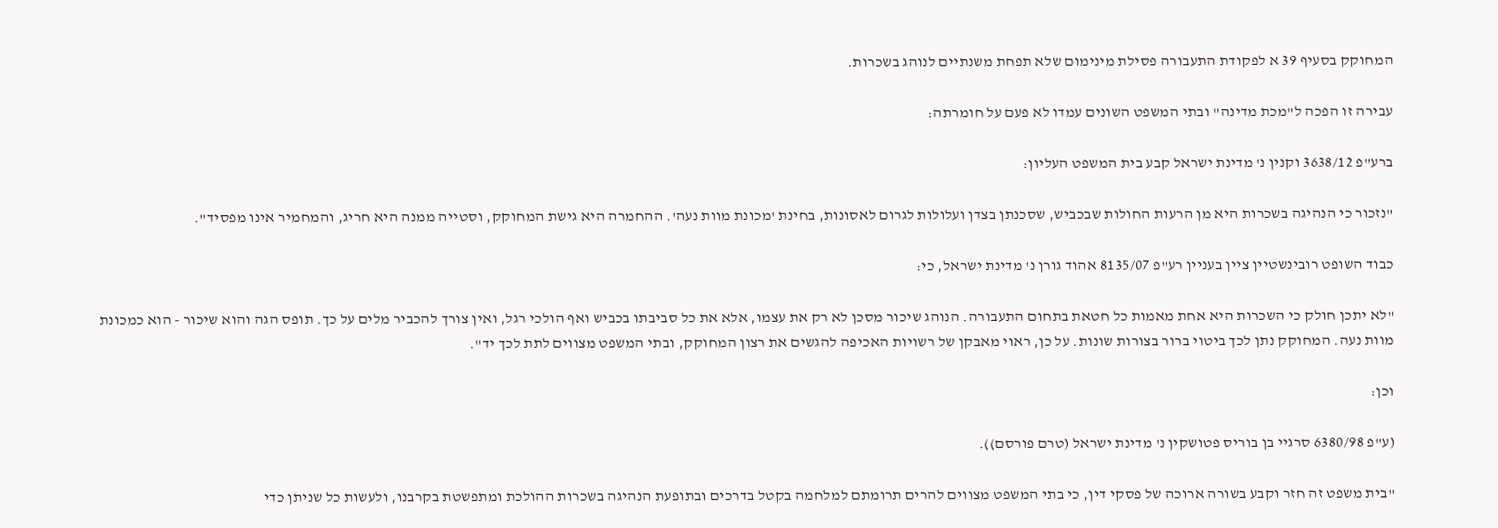המחוקק בסעיף 39 א לפקודת התעבורה פסילת מינימום שלא תפחת משנתיים לנוהג בשכרות.

עבירה זו הפכה ל"מכת מדינה" ובתי המשפט השונים עמדו לא פעם על חומרתה:

ברע"פ 3638/12 וקנין נ' מדינת ישראל קבע בית המשפט העליון:

"נזכור כי הנהיגה בשכרות היא מן הרעות החולות שבכביש, שסכנתן בצדן ועלולות לגרום לאסונות, בחינת 'מכונת מוות נעה'. ההחמרה היא גישת המחוקק, וסטייה ממנה היא חריג, והמחמיר אינו מפסיד".

כבוד השופט רובינשטיין ציין בעניין רע"פ 8135/07 אהוד גורן נ' מדינת ישראל, כי:

"לא יתכן חולק כי השכרות היא אחת מאמות כל חטאת בתחום התעבורה. הנוהג שיכור מסכן לא רק את עצמו, אלא את כל סביבתו בכביש ואף הולכי רגל, ואין צורך להכביר מלים על כך. תופס הגה והוא שיכור - הוא כמכונת מוות נעה. המחוקק נתן לכך ביטוי ברור בצורות שונות. על כן, ראוי מאבקן של רשויות האכיפה להגשים את רצון המחוקק, ובתי המשפט מצווים לתת לכך יד".

וכן:

(ע"פ 6380/98 סרגיי בן בוריס פטושקין נ' מדינת ישראל (טרם פורסם)).

"בית משפט זה חזר וקבע בשורה ארוכה של פסקי דין, כי בתי המשפט מצווים להרים תרומתם למלחמה בקטל בדרכים ובתופעת הנהיגה בשכרות ההולכת ומתפשטת בקרבנו, ולעשות כל שניתן כדי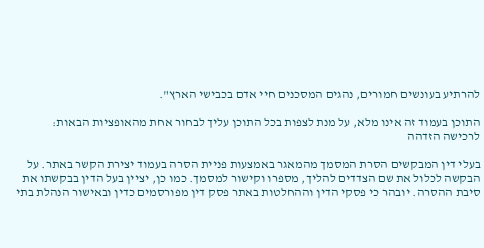להרתיע בעונשים חמורים, נהגים המסכנים חיי אדם בכבישי הארץ".

התוכן בעמוד זה אינו מלא, על מנת לצפות בכל התוכן עליך לבחור אחת מהאופציות הבאות:
לרכישה הזדהה

בעלי דין המבקשים הסרת המסמך מהמאגר באמצעות פניית הסרה בעמוד יצירת הקשר באתר. על הבקשה לכלול את שם הצדדים להליך, מספרו וקישור למסמך. כמו כן, יציין בעל הדין בבקשתו את סיבת ההסרה. יובהר כי פסקי הדין וההחלטות באתר פסק דין מפורסמים כדין ובאישור הנהלת בתי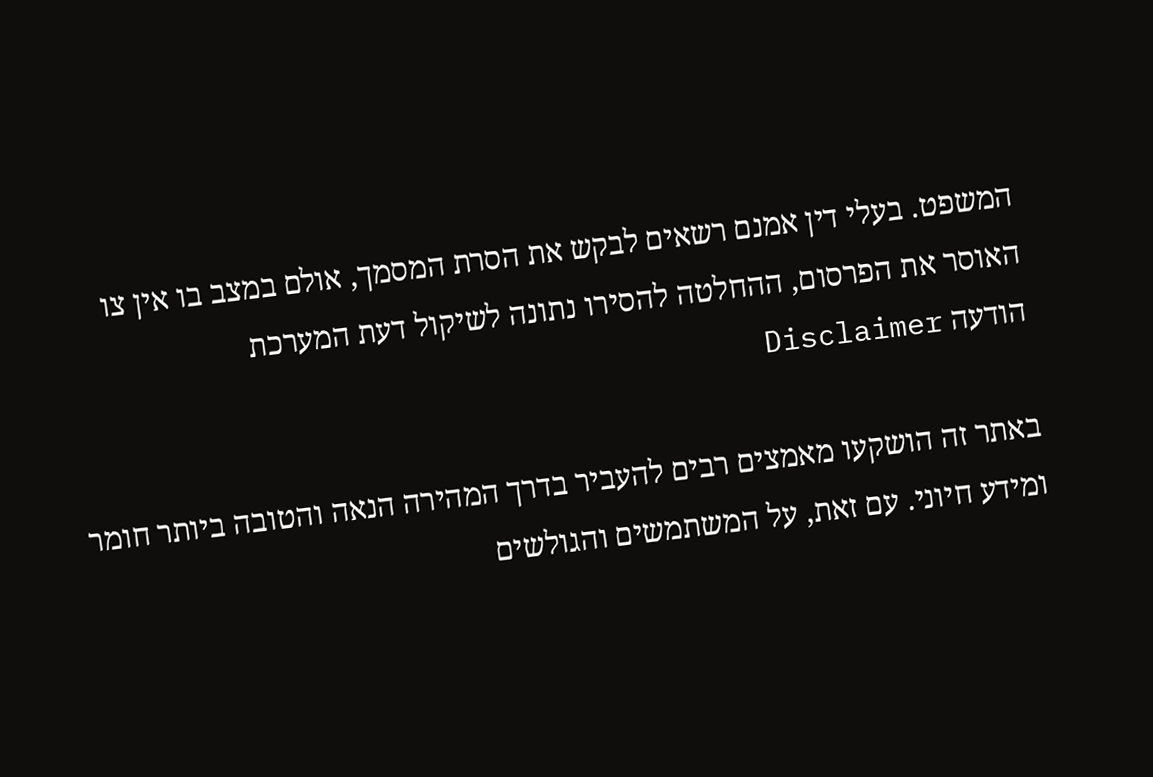המשפט. בעלי דין אמנם רשאים לבקש את הסרת המסמך, אולם במצב בו אין צו האוסר את הפרסום, ההחלטה להסירו נתונה לשיקול דעת המערכת
הודעה Disclaimer

באתר זה הושקעו מאמצים רבים להעביר בדרך המהירה הנאה והטובה ביותר חומר ומידע חיוני. עם זאת, על המשתמשים והגולשים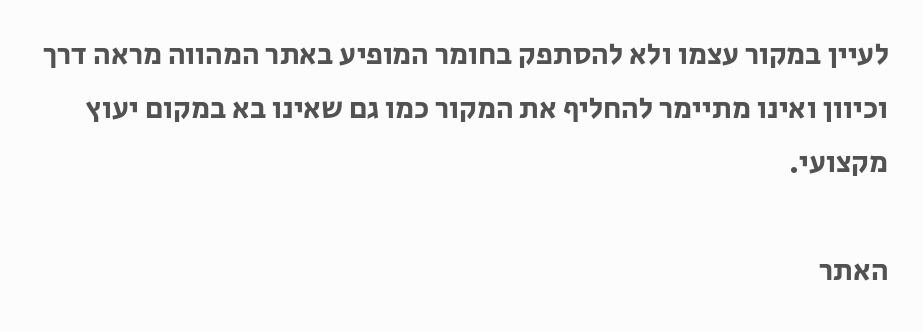לעיין במקור עצמו ולא להסתפק בחומר המופיע באתר המהווה מראה דרך וכיוון ואינו מתיימר להחליף את המקור כמו גם שאינו בא במקום יעוץ מקצועי.

האתר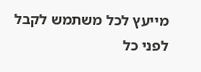מייעץ לכל משתמש לקבל לפני כל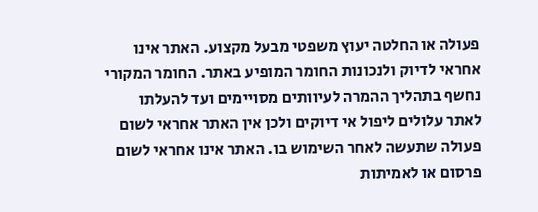פעולה או החלטה יעוץ משפטי מבעל מקצוע. האתר אינו אחראי לדיוק ולנכונות החומר המופיע באתר. החומר המקורי נחשף בתהליך ההמרה לעיוותים מסויימים ועד להעלתו לאתר עלולים ליפול אי דיוקים ולכן אין האתר אחראי לשום פעולה שתעשה לאחר השימוש בו. האתר אינו אחראי לשום פרסום או לאמיתות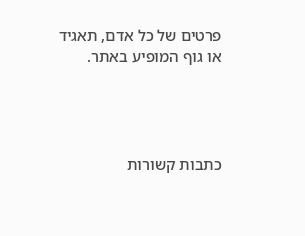פרטים של כל אדם, תאגיד או גוף המופיע באתר.




כתבות קשורות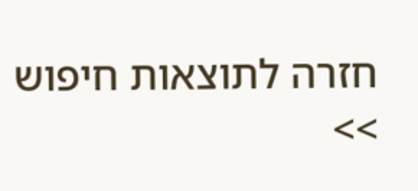חזרה לתוצאות חיפוש >>